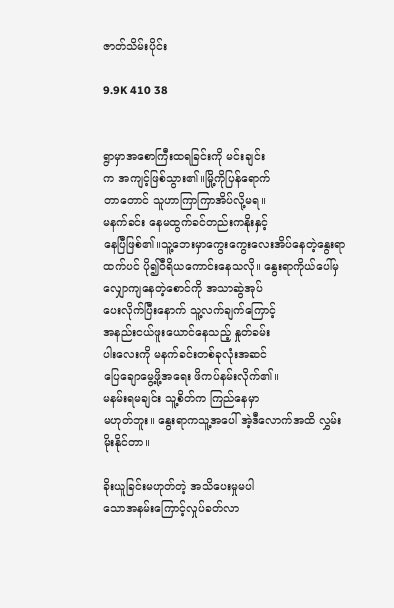ဇာတ်သိမ်းပိုင်း

9.9K 410 38


ရွာမှာအစောကြီးထရခြင်းကို မင်းချင်း
က အကျင့်ဖြစ်သွား၏။မြို့ကိုပြန်ရောက်
တာတောင် သူဟာကြာကြာအိပ်လို့မရ။
မနက်ခင်း နေမထွက်ခင်တည်းကနိုးနှင့်
နေပြီဖြစ်၏။သူ့ဘေးမှာကွေးကွေးလေးအိပ်နေတဲ့နွေးရာထက်ပင် ပို၍ဝီရိယကောင်းနေသလို။ နွေးရာကိုယ်ပေါ်မှ လျှောကျနေတဲ့စောင်ကို အသာဆွဲအုပ်
ပေးလိုက်ပြီးနောက် သူ့လက်ချက်ကြောင့်
အနည်းငယ်ဖူးယောင်နေသည့် နှုတ်ခမ်း
ပါးလေးကို မနက်ခင်းတစ်ခုလုံးအဆင်
ပြေချောမွေ့ဖို့အရေး ဖိကပ်နမ်းလိုက်၏။
မနမ်းရမချင်း သူ့စိတ်က ကြည်နေမှာ
မဟုတ်ဘူး။ နွေးရာကသူ့အပေါ် အဲ့ဒီလောက်အထိ လွှမ်းမိုးနိုင်တာ။

ခိုးယူခြင်းမဟုတ်တဲ့ အသိပေးမှုမပါ
သောအနမ်းကြောင့်လှုပ်ခတ်လာ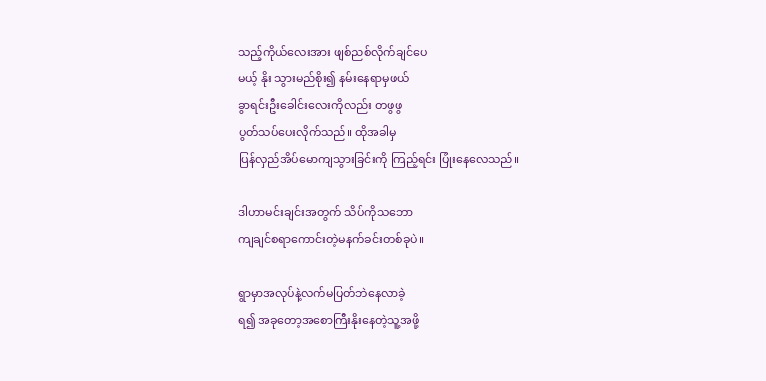သည့်ကိုယ်လေးအား ဖျစ်ညစ်လိုက်ချင်ပေ
မယ့် နိုး သွားမည်စိုး၍ နမ်းနေရာမှဖယ်
ခွာရင်းဦးခေါင်းလေးကိုလည်း တဖွဖွ
ပွတ်သပ်ပေးလိုက်သည်။ ထိုအခါမှ
ပြန်လှည်အိပ်မောကျသွားခြင်းကို ကြည့်ရင်း ပြုံးနေလေသည်။

ဒါဟာမင်းချင်းအတွက် သိပ်ကိုသဘော
ကျချင်စရာကောင်းတဲ့မနက်ခင်းတစ်ခုပဲ။

ရွာမှာအလုပ်နဲ့လက်မပြတ်ဘဲနေလာခဲ့
ရ၍ အခုတော့အစောကြီးနိုးနေတဲ့သူ့အဖို့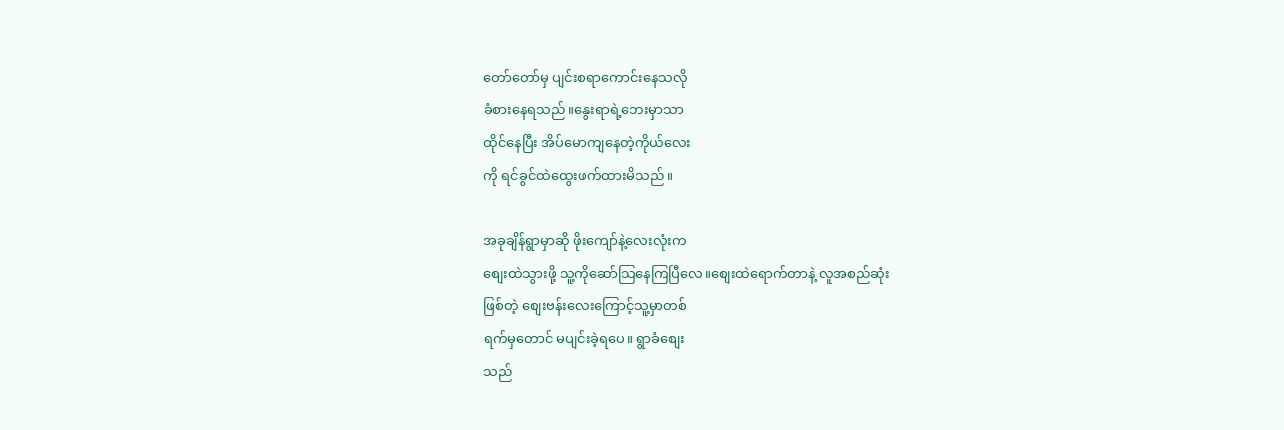တော်တော်မှ ပျင်းစရာကောင်းနေသလို
ခံစားနေရသည်။နွေးရာရဲ့ဘေးမှာသာ
ထိုင်နေပြီး အိပ်မောကျနေတဲ့ကိုယ်လေး
ကို ရင်ခွင်ထဲထွေးဖက်ထားမိသည်။

အခုချိန်ရွာမှာဆို ဖိုးကျော်နဲ့လေးလုံးက
စျေးထဲသွားဖို့ သူ့ကိုဆော်သြနေကြပြီလေ။စျေးထဲရောက်တာနဲ့ လူအစည်ဆုံး
ဖြစ်တဲ့ စျေးဗန်းလေးကြောင့်သူ့မှာတစ်
ရက်မှတောင် မပျင်းခဲ့ရပေ။ ရွာခံစျေး
သည်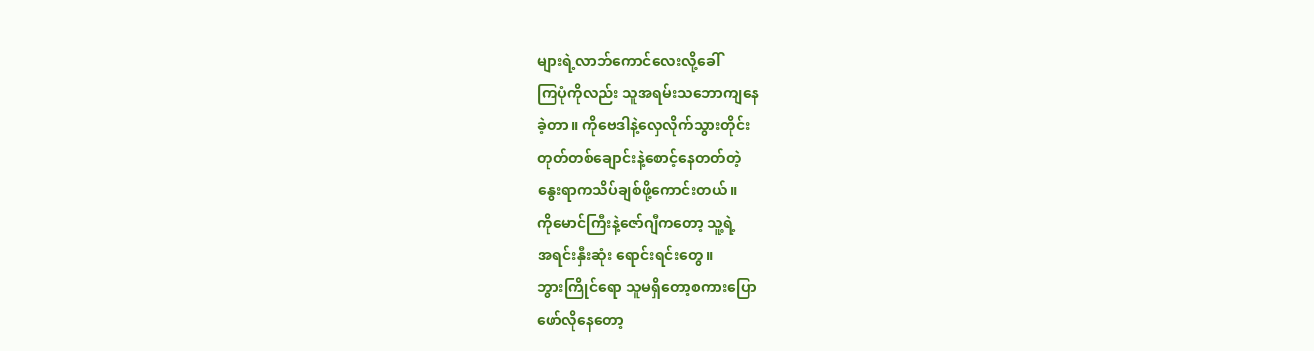များရဲ့လာဘ်ကောင်လေးလို့ခေါ်
ကြပုံကိုလည်း သူအရမ်းသဘောကျနေ
ခဲ့တာ။ ကိုဗေဒါနဲ့လှေလိုက်သွားတိုင်း
တုတ်တစ်ချောင်းနဲ့စောင့်နေတတ်တဲ့
နွေးရာကသိပ်ချစ်ဖို့ကောင်းတယ်။
ကိုမောင်ကြီးနဲ့ဇော်ဂျီကတော့ သူ့ရဲ့
အရင်းနှီးဆုံး ရောင်းရင်းတွေ။
ဘွားကြိုင်ရော သူမရှိတော့စကားပြော
ဖော်လိုနေတော့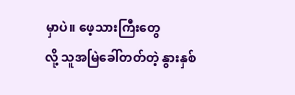မှာပဲ။ ဖေ့သားကြီးတွေ
လို့ သူအမြဲခေါ်တတ်တဲ့ နွားနှစ်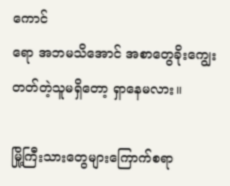ကောင်
ရော အဘမသိအောင် အစာတွေခိုးကျွေးတတ်တဲ့သူမရှိတော့ ရှာနေမလား။

မြို့ကြီးသားတွေများကြောက်စရာ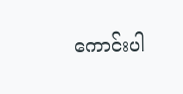ကောင်းပါ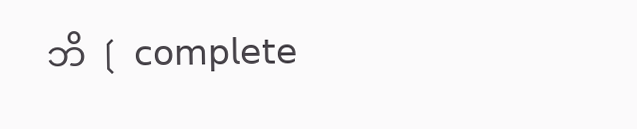ဘိ ❲ 𝖼𝗈𝗆𝗉𝗅𝖾𝗍𝖾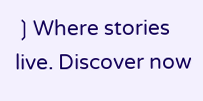❳Where stories live. Discover now